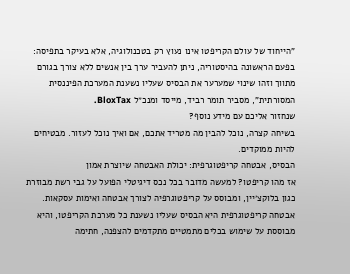"הייחוד של עולם הקריפטו אינו נעוץ רק בטכנולוגיה, אלא בעיקר בתפיסה: בפעם הראשונה בהיסטוריה, ניתן להעביר ערך בין אנשים ללא צורך בגורם מתווך וזהו שינוי שמערער את הבסיס שעליו נשענת המערכת הפיננסית המסורתית", מסביר תומר רביד, מייסד ומנכ״ל BloxTax.
שנחזור אליכם עם מידע נוסף?
בשיחה קצרה, נוכל להבין מה מטריד אתכם, אם ואיך נוכל לעזור. מבטיחים להיות ממוקדים.
הבסיס, אבטחה קריפטוגרפית: יכולת האבטחה שיוצרת אמון
אז מהו קריפטו? למעשה מדובר בכל נכס דיגיטלי הפועל על גבי רשת מבוזרת כגון בלוקצ׳יין, ומבוסס על קריפטוגרפיה לצורך אבטחה ואימות עסקאות.
אבטחה קריפטוגרפית היא הבסיס שעליו נשענת כל מערכת הקריפטו, והיא מבוססת על שימוש בכלים מתמטיים מתקדמים להצפנה, חתימה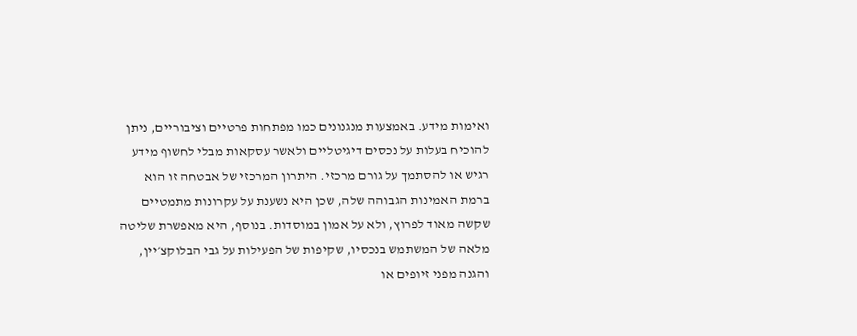ואימות מידע. באמצעות מנגנונים כמו מפתחות פרטיים וציבוריים, ניתן להוכיח בעלות על נכסים דיגיטליים ולאשר עסקאות מבלי לחשוף מידע רגיש או להסתמך על גורם מרכזי. היתרון המרכזי של אבטחה זו הוא ברמת האמינות הגבוהה שלה, שכן היא נשענת על עקרונות מתמטיים שקשה מאוד לפרוץ, ולא על אמון במוסדות. בנוסף, היא מאפשרת שליטה מלאה של המשתמש בנכסיו, שקיפות של הפעילות על גבי הבלוקצ׳יין, והגנה מפני זיופים או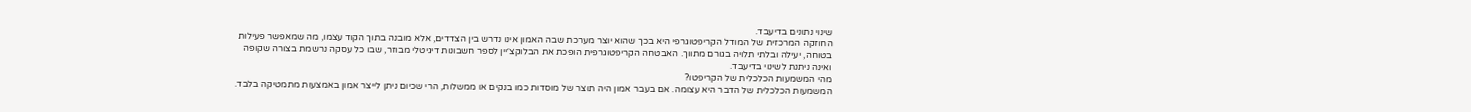שינוי נתונים בדיעבד.
החוזקה המרכזית של המודל הקריפטוגרפי היא בכך שהוא יוצר מערכת שבה האמון אינו נדרש בין הצדדים, אלא מובנה בתוך הקוד עצמו, מה שמאפשר פעילות בטוחה, יעילה ובלתי תלויה בגורם מתווך. האבטחה הקריפטוגרפית הופכת את הבלוקצ׳יין לספר חשבונות דיגיטלי מבוזר, שבו כל עסקה נרשמת בצורה שקופה ואינה ניתנת לשינוי בדיעבד.
מהי המשמעות הכלכלית של הקריפטו?
המשמעות הכלכלית של הדבר היא עצומה. אם בעבר אמון היה תוצר של מוסדות כמו בנקים או ממשלות, הרי שכיום ניתן לייצר אמון באמצעות מתמטיקה בלבד.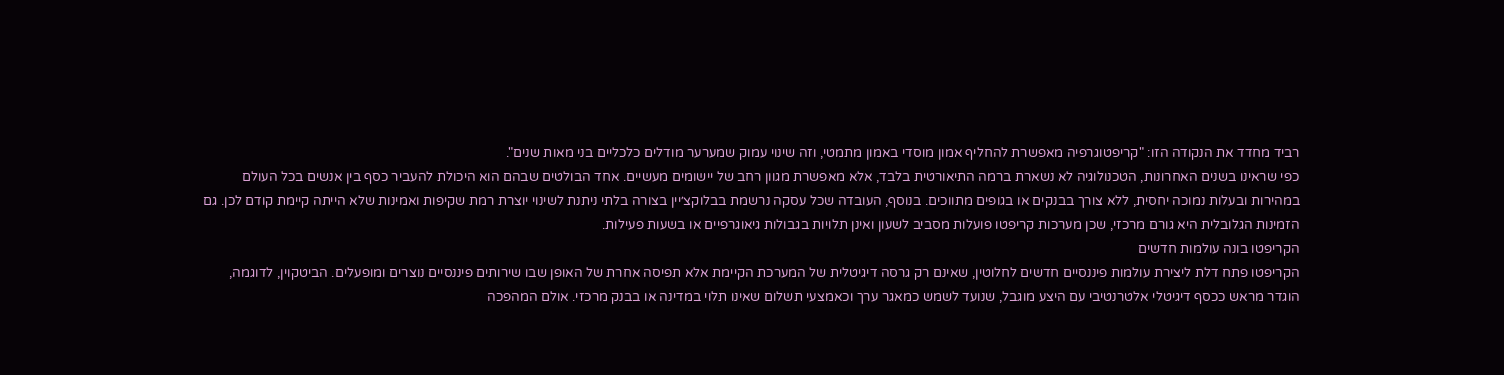רביד מחדד את הנקודה הזו: "קריפטוגרפיה מאפשרת להחליף אמון מוסדי באמון מתמטי, וזה שינוי עמוק שמערער מודלים כלכליים בני מאות שנים".
כפי שראינו בשנים האחרונות, הטכנולוגיה לא נשארת ברמה התיאורטית בלבד, אלא מאפשרת מגוון רחב של יישומים מעשיים. אחד הבולטים שבהם הוא היכולת להעביר כסף בין אנשים בכל העולם במהירות ובעלות נמוכה יחסית, ללא צורך בבנקים או בגופים מתווכים. בנוסף, העובדה שכל עסקה נרשמת בבלוקצ׳יין בצורה בלתי ניתנת לשינוי יוצרת רמת שקיפות ואמינות שלא הייתה קיימת קודם לכן. גם הזמינות הגלובלית היא גורם מרכזי, שכן מערכות קריפטו פועלות מסביב לשעון ואינן תלויות בגבולות גיאוגרפיים או בשעות פעילות.
הקריפטו בונה עולמות חדשים
הקריפטו פתח דלת ליצירת עולמות פיננסיים חדשים לחלוטין, שאינם רק גרסה דיגיטלית של המערכת הקיימת אלא תפיסה אחרת של האופן שבו שירותים פיננסיים נוצרים ומופעלים. הביטקוין, לדוגמה, הוגדר מראש ככסף דיגיטלי אלטרנטיבי עם היצע מוגבל, שנועד לשמש כמאגר ערך וכאמצעי תשלום שאינו תלוי במדינה או בבנק מרכזי. אולם המהפכה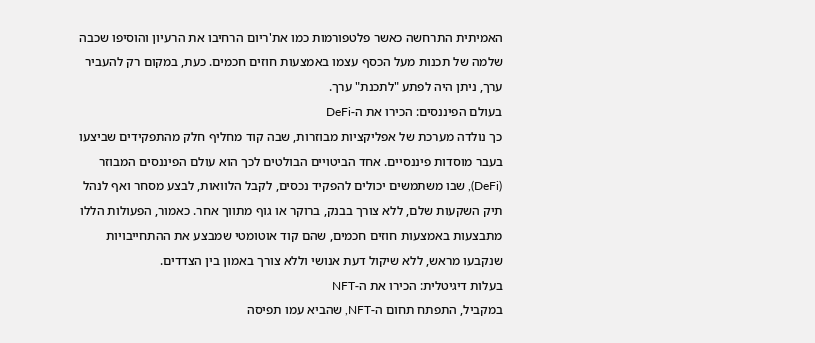האמיתית התרחשה כאשר פלטפורמות כמו את'ריום הרחיבו את הרעיון והוסיפו שכבה שלמה של תכנות מעל הכסף עצמו באמצעות חוזים חכמים. כעת, במקום רק להעביר ערך, ניתן היה לפתע "לתכנת" ערך.
בעולם הפיננסים: הכירו את ה-DeFi
כך נולדה מערכת של אפליקציות מבוזרות, שבה קוד מחליף חלק מהתפקידים שביצעו בעבר מוסדות פיננסיים. אחד הביטויים הבולטים לכך הוא עולם הפיננסים המבוזר (DeFi), שבו משתמשים יכולים להפקיד נכסים, לקבל הלוואות, לבצע מסחר ואף לנהל תיק השקעות שלם, ללא צורך בבנק, ברוקר או גוף מתווך אחר. כאמור, הפעולות הללו מתבצעות באמצעות חוזים חכמים, שהם קוד אוטומטי שמבצע את ההתחייבויות שנקבעו מראש, ללא שיקול דעת אנושי וללא צורך באמון בין הצדדים.
בעלות דיגיטלית: הכירו את ה-NFT
במקביל, התפתח תחום ה-NFT, שהביא עמו תפיסה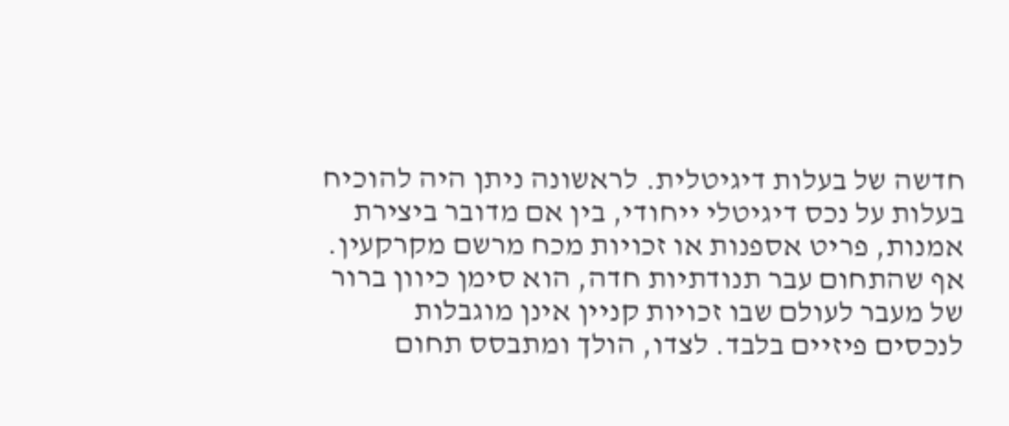חדשה של בעלות דיגיטלית. לראשונה ניתן היה להוכיח בעלות על נכס דיגיטלי ייחודי, בין אם מדובר ביצירת אמנות, פריט אספנות או זכויות מכח מרשם מקרקעין. אף שהתחום עבר תנודתיות חדה, הוא סימן כיוון ברור של מעבר לעולם שבו זכויות קניין אינן מוגבלות לנכסים פיזיים בלבד. לצדו, הולך ומתבסס תחום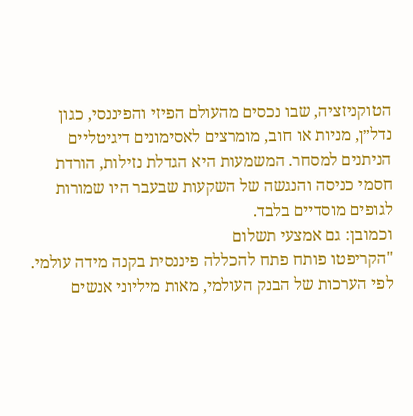הטוקניזציה, שבו נכסים מהעולם הפיזי והפיננסי, כגון נדל״ן, מניות או חוב, מומרצים לאסימונים דיגיטליים הניתנים למסחר. המשמעות היא הגדלת נזילות, הורדת חסמי כניסה והנגשה של השקעות שבעבר היו שמורות לגופים מוסדיים בלבד.
וכמובן: גם אמצעי תשלום
"הקריפטו פותח פתח להכללה פיננסית בקנה מידה עולמי. לפי הערכות של הבנק העולמי, מאות מיליוני אנשים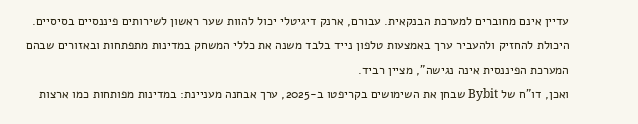עדיין אינם מחוברים למערכת הבנקאית. עבורם, ארנק דיגיטלי יכול להוות שער ראשון לשירותים פיננסיים בסיסיים. היכולת להחזיק ולהעביר ערך באמצעות טלפון נייד בלבד משנה את כללי המשחק במדינות מתפתחות ובאזורים שבהם המערכת הפיננסית אינה נגישה", מציין רביד.
ואכן, דו"ח של Bybit שבחן את השימושים בקריפטו ב-2025, ערך אבחנה מעניינת: במדינות מפותחות כמו ארצות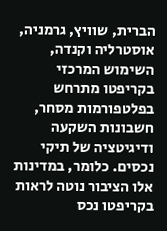הברית, שוויץ, גרמניה, אוסטרליה וקנדה, השימוש המרכזי בקריפטו מתרחש בפלטפורמות מסחר, חשבונות השקעה ודיגיטציה של תיקי נכסים. כלומר, במדינות אלו הציבור נוטה לראות בקריפטו נכס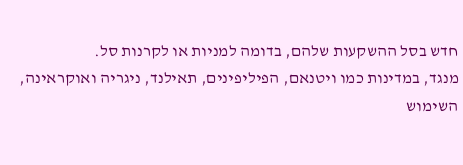חדש בסל ההשקעות שלהם, בדומה למניות או לקרנות סל.
מנגד, במדינות כמו ויטנאם, הפיליפינים, תאילנד, ניגריה ואוקראינה, השימוש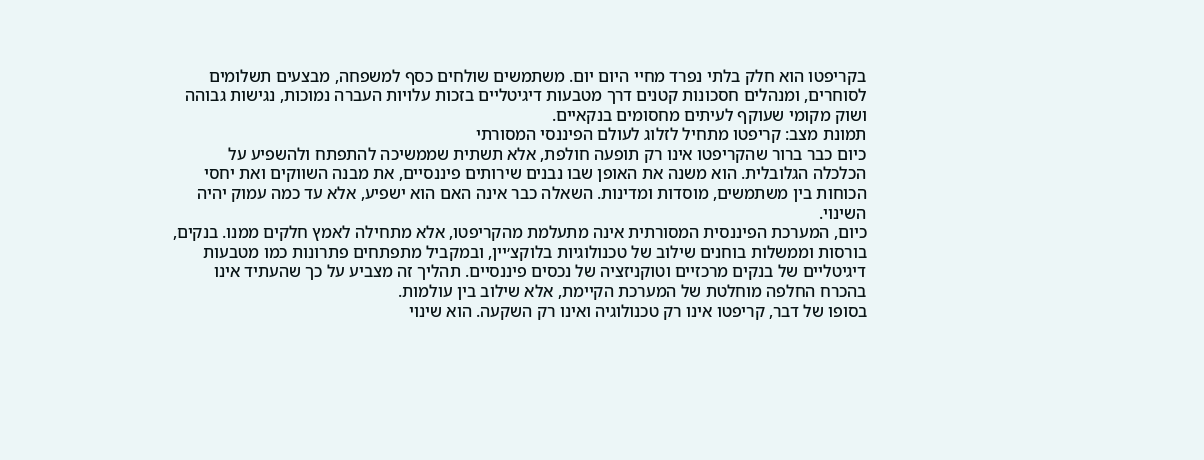בקריפטו הוא חלק בלתי נפרד מחיי היום יום. משתמשים שולחים כסף למשפחה, מבצעים תשלומים לסוחרים, ומנהלים חסכונות קטנים דרך מטבעות דיגיטליים בזכות עלויות העברה נמוכות, נגישות גבוהה ושוק מקומי שעוקף לעיתים מחסומים בנקאיים.
תמונת מצב: קריפטו מתחיל לזלוג לעולם הפיננסי המסורתי
כיום כבר ברור שהקריפטו אינו רק תופעה חולפת, אלא תשתית שממשיכה להתפתח ולהשפיע על הכלכלה הגלובלית. הוא משנה את האופן שבו נבנים שירותים פיננסיים, את מבנה השווקים ואת יחסי הכוחות בין משתמשים, מוסדות ומדינות. השאלה כבר אינה האם הוא ישפיע, אלא עד כמה עמוק יהיה השינוי.
כיום, המערכת הפיננסית המסורתית אינה מתעלמת מהקריפטו, אלא מתחילה לאמץ חלקים ממנו. בנקים, בורסות וממשלות בוחנים שילוב של טכנולוגיות בלוקצ׳יין, ובמקביל מתפתחים פתרונות כמו מטבעות דיגיטליים של בנקים מרכזיים וטוקניזציה של נכסים פיננסיים. תהליך זה מצביע על כך שהעתיד אינו בהכרח החלפה מוחלטת של המערכת הקיימת, אלא שילוב בין עולמות.
בסופו של דבר, קריפטו אינו רק טכנולוגיה ואינו רק השקעה. הוא שינוי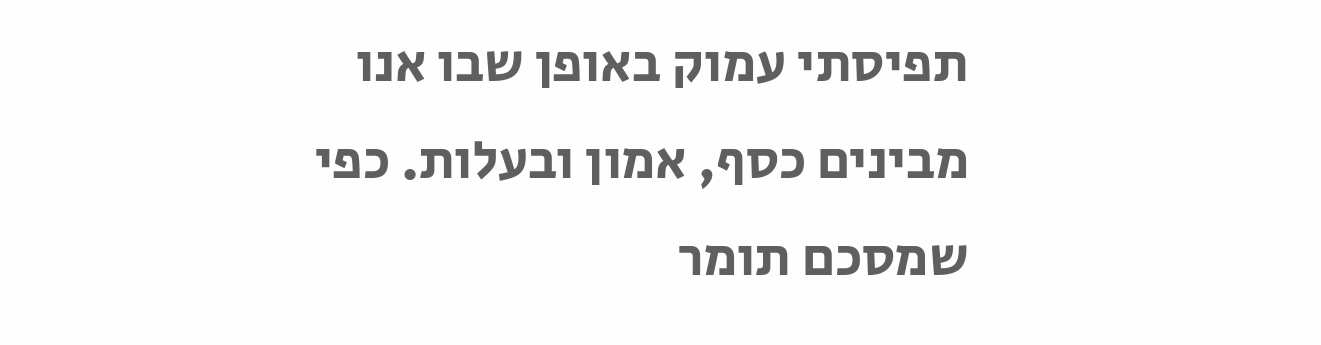תפיסתי עמוק באופן שבו אנו מבינים כסף, אמון ובעלות. כפי שמסכם תומר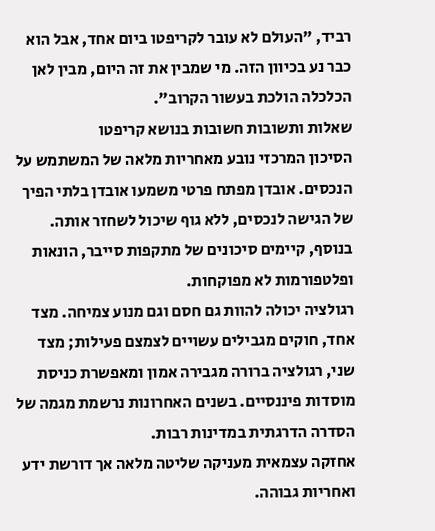רביד, "העולם לא עובר לקריפטו ביום אחד, אבל הוא כבר נע בכיוון הזה. מי שמבין את זה היום, מבין לאן הכלכלה הולכת בעשור הקרוב".
שאלות ותשובות חשובות בנושא קריפטו
הסיכון המרכזי נובע מאחריות מלאה של המשתמש על הנכסים. אובדן מפתח פרטי משמעו אובדן בלתי הפיך של הגישה לנכסים, ללא גוף שיכול לשחזר אותה. בנוסף, קיימים סיכונים של מתקפות סייבר, הונאות ופלטפורמות לא מפוקחות.
רגולציה יכולה להוות גם חסם וגם מנוע צמיחה. מצד אחד, חוקים מגבילים עשויים לצמצם פעילות; מצד שני, רגולציה ברורה מגבירה אמון ומאפשרת כניסת מוסדות פיננסיים. בשנים האחרונות נרשמת מגמה של הסדרה הדרגתית במדינות רבות.
אחזקה עצמאית מעניקה שליטה מלאה אך דורשת ידע ואחריות גבוהה.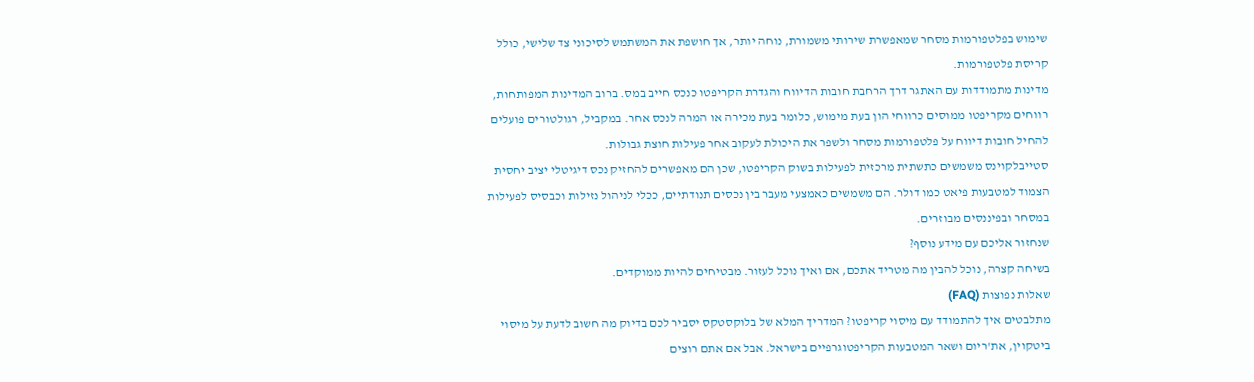שימוש בפלטפורמות מסחר שמאפשרת שירותי משמורת, נוחה יותר, אך חושפת את המשתמש לסיכוני צד שלישי, כולל קריסת פלטפורמות.
מדינות מתמודדות עם האתגר דרך הרחבת חובות הדיווח והגדרת הקריפטו כנכס חייב במס. ברוב המדינות המפותחות, רווחים מקריפטו ממוסים כרווחי הון בעת מימוש, כלומר בעת מכירה או המרה לנכס אחר. במקביל, רגולטורים פועלים להחיל חובות דיווח על פלטפורמות מסחר ולשפר את היכולת לעקוב אחר פעילות חוצת גבולות.
סטייבלקוינס משמשים כתשתית מרכזית לפעילות בשוק הקריפטו, שכן הם מאפשרים להחזיק נכס דיגיטלי יציב יחסית הצמוד למטבעות פיאט כמו דולר. הם משמשים כאמצעי מעבר בין נכסים תנודתיים, ככלי לניהול נזילות וכבסיס לפעילות במסחר ובפיננסים מבוזרים.
שנחזור אליכם עם מידע נוסף?
בשיחה קצרה, נוכל להבין מה מטריד אתכם, אם ואיך נוכל לעזור. מבטיחים להיות ממוקדים.
שאלות נפוצות (FAQ)
מתלבטים איך להתמודד עם מיסוי קריפטו? המדריך המלא של בלוקסטקס יסביר לכם בדיוק מה חשוב לדעת על מיסוי ביטקוין, את'ריום ושאר המטבעות הקריפטוגרפיים בישראל. אבל אם אתם רוצים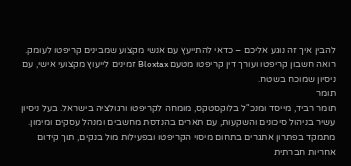להבין איך זה נוגע אליכם – כדאי להתייעץ עם אנשי מקצוע שמבינים קריפטו לעומק. רואה חשבון קריפטו ועורך דין קריפטו מטעם Bloxtax זמינים לייעוץ מקצועי אישי, עם ניסיון שמוכח בשטח.
תומר
תומר רביד, מייסד ומנכ"ל בלוקסטקס, מומחה לקריפטו ורגולציה בישראל. בעל ניסיון עשיר בניהול סיכונים והשקעות, עם תארים בהנדסת מחשבים ומנהל עסקים ומימון. מתמקד בפתרון אתגרים בתחום מיסוי הקריפטו ובפעילות מול בנקים, תוך קידום אחריות חברתית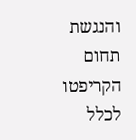והנגשת תחום הקריפטו לכלל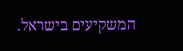המשקיעים בישראל.